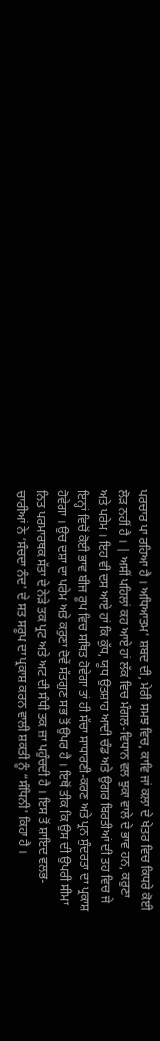ਪਰਚਾਰ ਪਾ ਰਹਿਆ ਹੈ । ਅਧਿਆਤਮ' ਸ਼ਬਦ ਦੀ, ਮੇਰੀ ਸਮਝ ਵਿਚ, ਕਾਵਿ ਜਾਂ ਕਲਾ ਦੇ ਖੇਤਰ ਵਿਚ ਕਿਧਰੇ ਕੋਈ ਲੋੜ ਨਹੀਂ ਹੈ । | ਅਸੀਂ ਪਹਿਲਾਂ ਕਹ ਆਏ ਹਾਂ ਲੱਕ ਵਿਚ ਮੰਗਲ-ਵਿਧਾਨ ਵਲ ਝੁਕਾ ਵਾਲੇ ਦੇ ਭਾਵ ਹਨ, ਕਰੁਣਾ ਅਤੇ ਪਰੇਮ । ਇਹ ਵੀ ਦਸ ਆਏ ਹਾਂ ਕਿ ਕੁੱਧ, ਯੂਧ ਉਤਸ਼ਾਹ ਆਦੀ ਚੰਡ ਅਤੇ ਉਗਰ ਬਿਰਤੀਆਂ ਦੀ ਤਹ ਵਿਚ ਜੇ ਇਨ੍ਹਾਂ ਵਿਚੋਂ ਕੋਈ ਭਾਵ ਬੀਜ ਰੂਪ ਵਿਚ ਸਥਿਤ ਹੋਵੇਗਾ ਤਾਂ ਹੀ ਸੱਚਾ ਸਾਧਾਰਣੀ-ਕਰਣ ਅਤੇ ਪ੍ਰਨ ਸੁੰਦਰਤਾ ਦਾ ਪ੍ਰਕਾਸ਼ ਹੋਵੇਗਾ । ਉਚ ਦਸ਼ਾ ਦਾ ਪਰੇਮ ਅਤੇ ਕਰੁਣਾ ਦੋਵੇਂ ਸੱਤਗੁਣ ਸਭ ਤੋਂ ਉਪਰ ਹੈ । ਇਥੋਂ ਤੀਕ ਕਿ ਉਸ ਦੀ ਉਪਰੀ ਸੀਮਾ ਨਿਤ ਪਰਮਾਰਥਕ ਸੱਤਾ ਦੇ ਨੇੜੇ ਤਕ ਪ੍ਰਟ ਅਤੇ ਅਟ ਦੀ ਸੰਧੀ ਤਕ ਜ਼ਾ ਪਹੁੰਚਦੀ ਹੈ । ਇਸ ਤੋਂ ਸ਼ਾਇਦ ਵਲਭ-ਚਾਰੀਆਂ ਨੇ ‘ਸੰਚਦਾ ਨੰਦ' ਦੇ ਸਤ ਸਰੂਪ ਦਾ ਪ੍ਰਕਾਸ਼ ਕਰਨ ਵਾਲੀ ਸ਼ਕਤੀ ਨੂੰ “ਸੰਧਿਨੀ' ਕਿਹਾ ਹੈ ।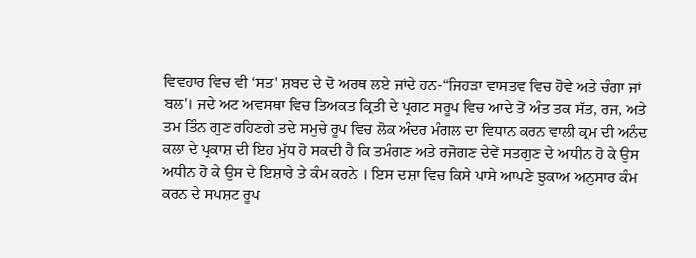ਵਿਵਹਾਰ ਵਿਚ ਵੀ ‘ਸਤ' ਸ਼ਬਦ ਦੇ ਦੋ ਅਰਥ ਲਏ ਜਾਂਦੇ ਹਨ-“ਜਿਹੜਾ ਵਾਸਤਵ ਵਿਚ ਹੋਵੇ ਅਤੇ ਚੰਗਾ ਜਾਂ ਬਲ'। ਜਦੇ ਅਟ ਅਵਸਥਾ ਵਿਚ ਤਿਅਕਤ ਕ੍ਰਿਤੀ ਦੇ ਪ੍ਰਗਟ ਸਰੂਪ ਵਿਚ ਆਦੇ ਤੋਂ ਅੰਤ ਤਕ ਸੱਤ, ਰਜ, ਅਤੇ ਤਮ ਤਿੰਨ ਗੁਣ ਰਹਿਣਗੇ ਤਦੇ ਸਮੁਚੇ ਰੂਪ ਵਿਚ ਲੋਕ ਅੰਦਰ ਮੰਗਲ ਦਾ ਵਿਧਾਨ ਕਰਨ ਵਾਲੀ ਕ੍ਰਮ ਦੀ ਅਨੰਦ ਕਲਾ ਦੇ ਪ੍ਰਕਾਸ਼ ਦੀ ਇਹ ਮੁੱਧ ਹੋ ਸਕਦੀ ਹੈ ਕਿ ਤਮੰਗਣ ਅਤੇ ਰਜੋਗਣ ਦੇਵੇਂ ਸਤਗੁਣ ਦੇ ਅਧੀਨ ਹੋ ਕੇ ਉਸ ਅਧੀਨ ਹੋ ਕੇ ਉਸ ਦੇ ਇਸ਼ਾਰੇ ਤੇ ਕੰਮ ਕਰਨੇ । ਇਸ ਦਸ਼ਾ ਵਿਚ ਕਿਸੇ ਪਾਸੇ ਆਪਣੇ ਝੁਕਾਅ ਅਨੁਸਾਰ ਕੰਮ ਕਰਨ ਦੇ ਸਪਸ਼ਟ ਰੂਪ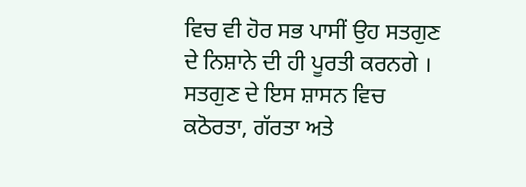ਵਿਚ ਵੀ ਹੋਰ ਸਭ ਪਾਸੀਂ ਉਹ ਸਤਗੁਣ ਦੇ ਨਿਸ਼ਾਨੇ ਦੀ ਹੀ ਪੂਰਤੀ ਕਰਨਗੇ । ਸਤਗੁਣ ਦੇ ਇਸ ਸ਼ਾਸਨ ਵਿਚ ਕਠੋਰਤਾ, ਗੱਰਤਾ ਅਤੇ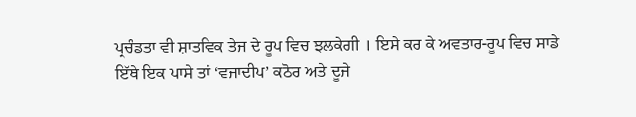ਪ੍ਰਚੰਡਤਾ ਵੀ ਸ਼ਾਤਵਿਕ ਤੇਜ ਦੇ ਰੂਪ ਵਿਚ ਝਲਕੇਗੀ । ਇਸੇ ਕਰ ਕੇ ਅਵਤਾਰ-ਰੂਪ ਵਿਚ ਸਾਡੇ ਇੱਥੇ ਇਕ ਪਾਸੇ ਤਾਂ ‘ਵਜਾਦੀਪ’ ਕਠੋਰ ਅਤੇ ਦੂਜੇ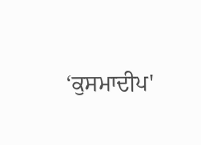‘ਕੁਸਮਾਦੀਪ'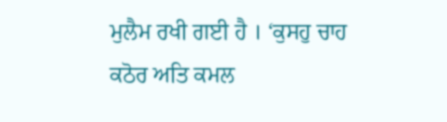ਮੁਲੈਮ ਰਖੀ ਗਈ ਹੈ । ‘ਕੁਸਹੁ ਚਾਹ ਕਠੋਰ ਅਤਿ ਕਮਲ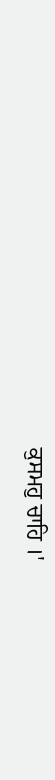ਕੁਸਮਹੁ ਚਾਹਿ ।'